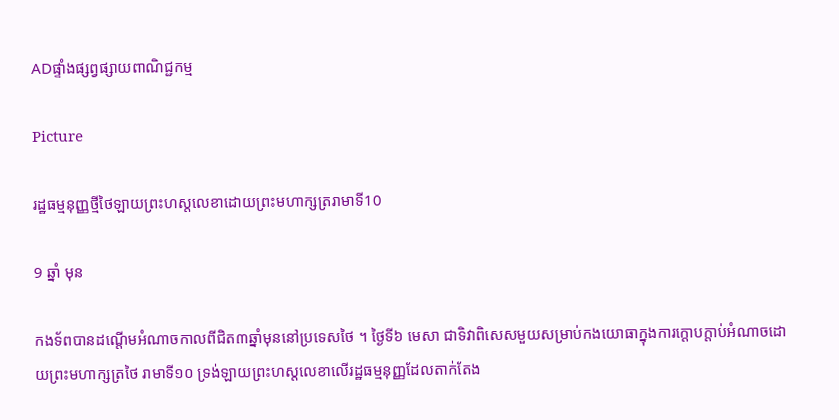ADផ្ទាំងផ្សព្វផ្សាយពាណិជ្ជកម្ម

Picture

រដ្ឋធម្មនុញ្ញថ្មីថៃឡាយព្រះហស្តលេខាដោយព្រះមហាក្សត្ររាមាទី10

9 ឆ្នាំ មុន

កងទ័ពបានដណ្តើមអំណាចកាលពីជិត៣ឆ្នាំមុននៅប្រទេសថៃ ។ ថ្ងៃទី៦ មេសា ជាទិវាពិសេសមួយសម្រាប់កងយោធាក្នុងការក្តោបក្តាប់អំណាចដោយព្រះមហាក្សត្រថៃ រាមាទី១០ ទ្រង់ឡាយព្រះហស្តលេខាលើរដ្ឋធម្មនុញ្ញដែលតាក់តែង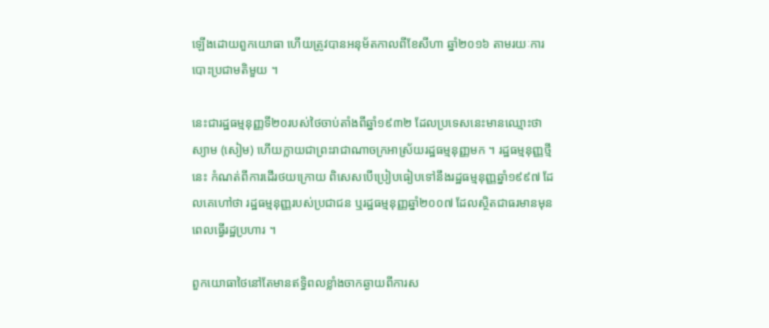ឡើងដោយពួកយោធា ហើយត្រូវបានអនុម័តកាលពីខែសីហា ឆ្នាំ២០១៦ តាមរយៈការបោះប្រជាមតិមួយ ។

នេះជារដ្ឋធម្មនុញ្ញទី២០របស់ថៃចាប់តាំងពីឆ្នាំ១៩៣២ ដែលប្រទេសនេះមានឈ្មោះថា ស្យាម (សៀម) ហើយក្លាយជាព្រះរាជាណាចក្រអាស្រ័យរដ្ឋធម្មនុញ្ញមក ។ រដ្ឋធម្មនុញ្ញថ្មីនេះ កំណត់ពីការដើរថយក្រោយ ពិសេសបើប្រៀបធៀបទៅនឹងរដ្ឋធម្មនុញ្ញឆ្នាំ១៩៩៧ ដែលគេហៅថា រដ្ឋធម្មនុញ្ញរបស់ប្រជាជន ឬរដ្ឋធម្មនុញ្ញឆ្នាំ២០០៧ ដែលស្ថិតជាធរមានមុនពេលធ្វើរដ្ឋប្រហារ ។

ពួកយោធាថៃនៅតែមានឥទ្ធិពលខ្លាំងចាកឆ្ងាយពីការស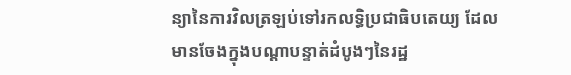ន្យានៃការវិលត្រឡប់ទៅរកលទ្ធិប្រជាធិបតេយ្យ ដែលមានចែងក្នុងបណ្តាបន្ទាត់ដំបូងៗនៃរដ្ឋ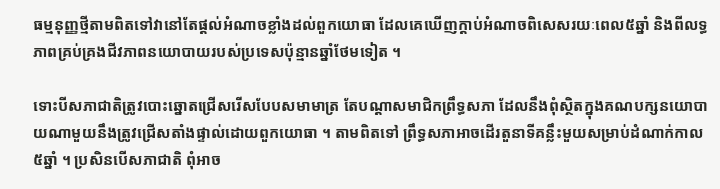ធម្មនុញ្ញថ្មីតាមពិតទៅវានៅតែផ្តល់អំណាចខ្លាំងដល់ពួកយោធា ដែលគេឃើញក្តាប់អំណាចពិសេសរយៈពេល៥ឆ្នាំ និងពីលទ្ធភាពគ្រប់គ្រងជីវភាពនយោបាយរបស់ប្រទេសប៉ុន្មានឆ្នាំថែមទៀត ។

ទោះបីសភាជាតិត្រូវបោះឆ្នោតជ្រើសរើសបែបសមាមាត្រ តែបណ្តាសមាជិកព្រឹទ្ធសភា ដែលនឹងពុំស្ថិតក្នុងគណបក្សនយោបាយណាមួយនឹងត្រូវជ្រើសតាំងផ្ទាល់ដោយពួកយោធា ។ តាមពិតទៅ ព្រឹទ្ធសភាអាចដើរតួនាទីគន្លឹះមួយសម្រាប់ដំណាក់កាល៥ឆ្នាំ ។ ប្រសិនបើសភាជាតិ ពុំអាច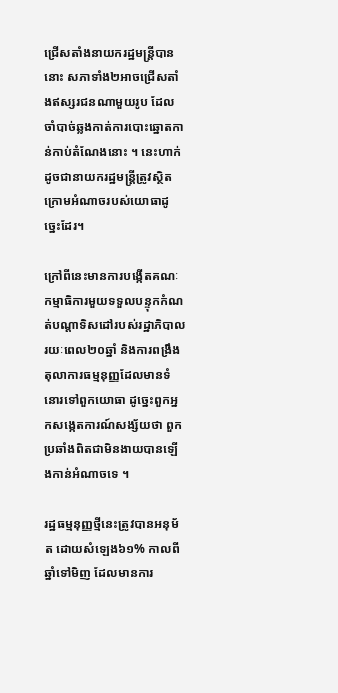ជ្រើសតាំងនាយករដ្ឋមន្ត្រីបាន នោះ សភាទាំង២អាចជ្រើសតាំងឥស្សរជនណាមួយរូប ដែលចាំបាច់ឆ្លងកាត់ការបោះឆ្នោតកាន់កាប់តំណែងនោះ ។ នេះហាក់ដូចជានាយករដ្ឋមន្ត្រីត្រូវស្ថិតក្រោមអំណាចរបស់យោធាដូច្នេះដែរ។

ក្រៅពីនេះមានការបង្កើតគណៈកម្មាធិការមួយទទួលបន្ទុកកំណត់បណ្តាទិសដៅរបស់រដ្ឋាភិបាលរយៈពេល២០ឆ្នាំ និងការពង្រឹងតុលាការធម្មនុញ្ញដែលមានទំនោរទៅពួកយោធា ដូច្នេះពួកអ្នកសង្កេតការណ៍សង្ស័យថា ពួកប្រឆាំងពិតជាមិនងាយបានឡើងកាន់អំណាចទេ ។

រដ្ឋធម្មនុញ្ញថ្មីនេះត្រូវបានអនុម័ត ដោយសំឡេង៦១% កាលពីឆ្នាំទៅមិញ ដែលមានការ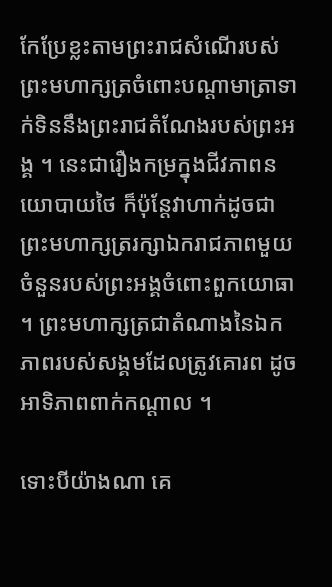កែប្រែខ្លះតាមព្រះរាជសំណើរបស់ព្រះមហាក្សត្រចំពោះបណ្តាមាត្រាទាក់ទិននឹងព្រះរាជតំណែងរបស់ព្រះអង្គ ។ នេះជារឿងកម្រក្នុងជីវភាពនយោបាយថៃ ក៏ប៉ុន្តែវាហាក់ដូចជាព្រះមហាក្សត្ររក្សាឯករាជភាពមួយចំនួនរបស់ព្រះអង្គចំពោះពួកយោធា ។ ព្រះមហាក្សត្រជាតំណាងនៃឯកភាពរបស់សង្គមដែលត្រូវគោរព ដូចអាទិភាពពាក់កណ្តាល ។

ទោះបីយ៉ាងណា គេ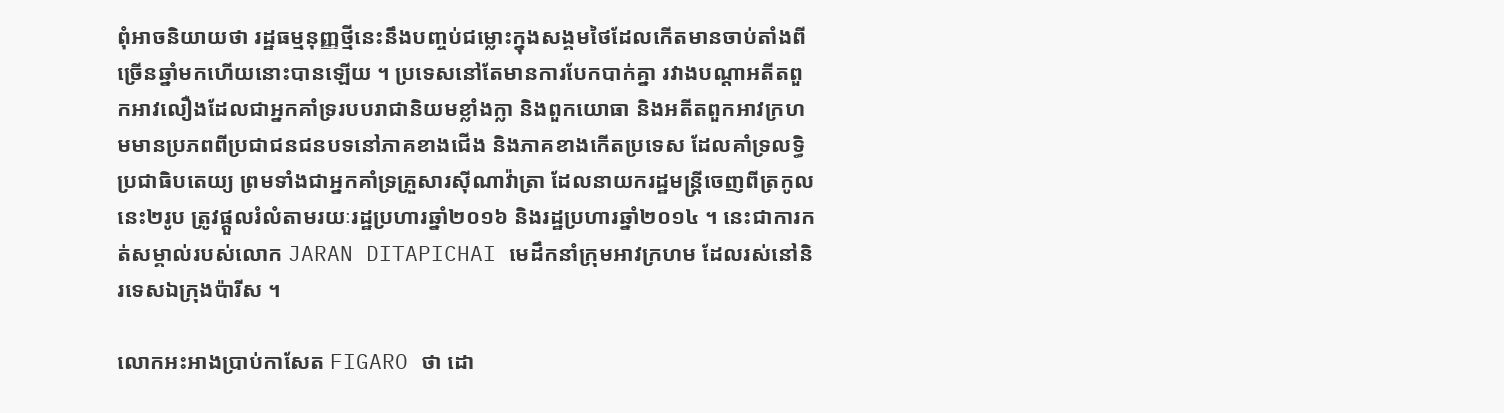ពុំអាចនិយាយថា រដ្ឋធម្មនុញ្ញថ្មីនេះនឹងបញ្ចប់ជម្លោះក្នុងសង្គមថៃដែលកើតមានចាប់តាំងពីច្រើនឆ្នាំមកហើយនោះបានឡើយ ។ ប្រទេសនៅតែមានការបែកបាក់គ្នា រវាងបណ្តាអតីតពួកអាវលឿងដែលជាអ្នកគាំទ្ររបបរាជានិយមខ្លាំងក្លា និងពួកយោធា និងអតីតពួកអាវក្រហមមានប្រភពពីប្រជាជនជនបទនៅភាគខាងជើង និងភាគខាងកើតប្រទេស ដែលគាំទ្រលទ្ធិប្រជាធិបតេយ្យ ព្រមទាំងជាអ្នកគាំទ្រគ្រួសារស៊ីណាវ៉ាត្រា ដែលនាយករដ្ឋមន្ត្រីចេញពីត្រកូលនេះ២រូប ត្រូវផ្តួលរំលំតាមរយៈរដ្ឋប្រហារឆ្នាំ២០១៦ និងរដ្ឋប្រហារឆ្នាំ២០១៤ ។ នេះជាការកត់សម្គាល់របស់លោក JARAN DITAPICHAI មេដឹកនាំក្រុមអាវក្រហម ដែលរស់នៅនិរទេសឯក្រុងប៉ារីស ។

លោកអះអាងប្រាប់កាសែត FIGARO ថា ដោ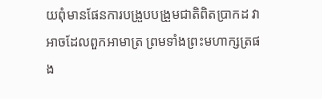យពុំមានផែនការបង្រួបបង្រួមជាតិពិតប្រាកដ វាអាចដែលពួកអាមាត្រ ព្រមទាំងព្រះមហាក្សត្រផង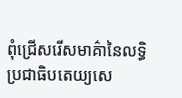ពុំជ្រើសរើសមាគ៌ានៃលទ្ធិប្រជាធិបតេយ្យសេ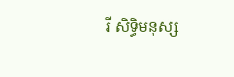រី សិទ្ធិមនុស្ស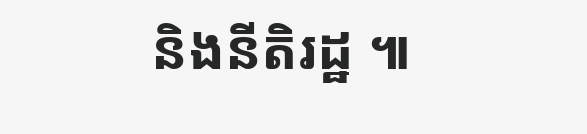និងនីតិរដ្ឋ ៕